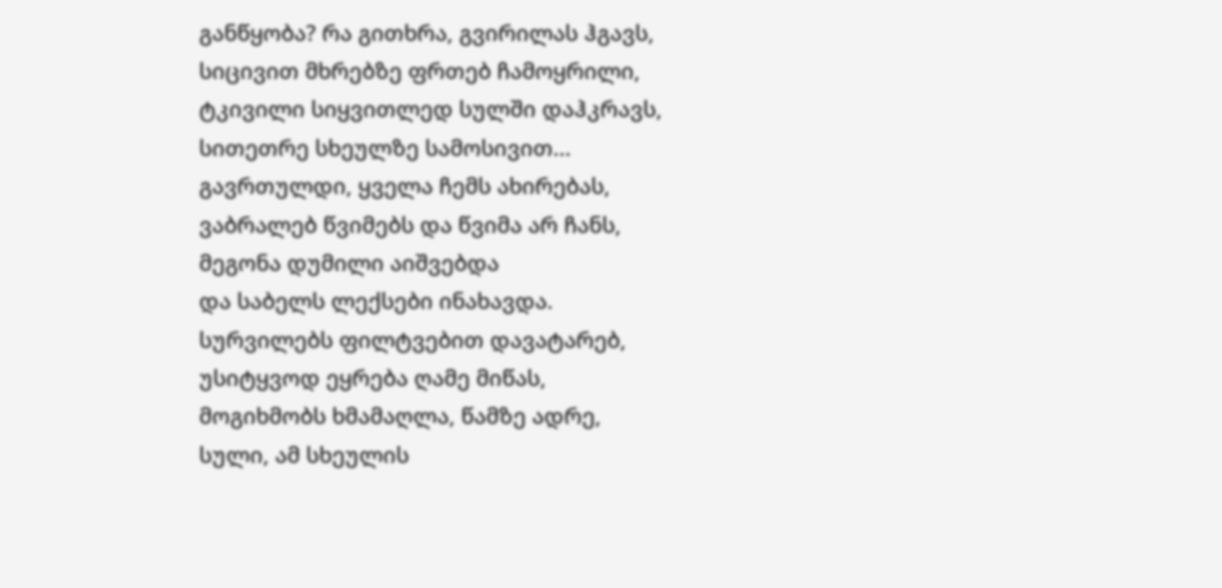განწყობა? რა გითხრა, გვირილას ჰგავს,
სიცივით მხრებზე ფრთებ ჩამოყრილი,
ტკივილი სიყვითლედ სულში დაჰკრავს,
სითეთრე სხეულზე სამოსივით...
გავრთულდი, ყველა ჩემს ახირებას,
ვაბრალებ წვიმებს და წვიმა არ ჩანს,
მეგონა დუმილი აიშვებდა
და საბელს ლექსები ინახავდა.
სურვილებს ფილტვებით დავატარებ,
უსიტყვოდ ეყრება ღამე მიწას,
მოგიხმობს ხმამაღლა, წამზე ადრე,
სული, ამ სხეულის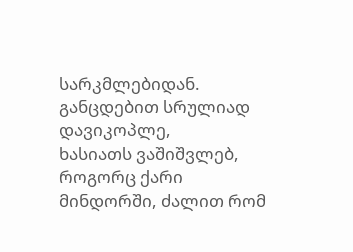სარკმლებიდან.
განცდებით სრულიად დავიკოპლე,
ხასიათს ვაშიშვლებ, როგორც ქარი
მინდორში, ძალით რომ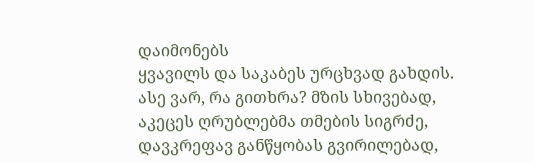დაიმონებს
ყვავილს და საკაბეს ურცხვად გახდის.
ასე ვარ, რა გითხრა? მზის სხივებად,
აკეცეს ღრუბლებმა თმების სიგრძე,
დავკრეფავ განწყობას გვირილებად,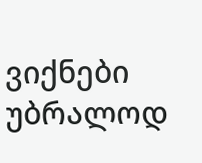ვიქნები უბრალოდ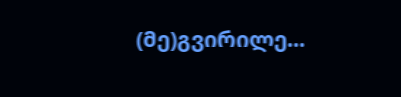(მე)გვირილე...